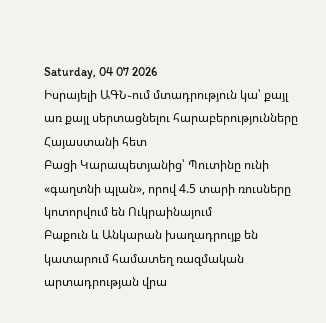Saturday, 04 07 2026
Իսրայելի ԱԳՆ֊ում մտադրություն կա՝ քայլ առ քայլ սերտացնելու հարաբերությունները Հայաստանի հետ
Բացի Կարապետյանից՝ Պուտինը ունի «գաղտնի պլան», որով 4.5 տարի ռուսները կոտորվում են Ուկրաինայում
Բաքուն և Անկարան խաղադրույք են կատարում համատեղ ռազմական արտադրության վրա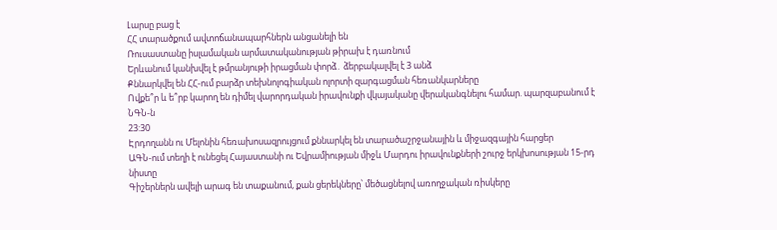Լարսը բաց է
ՀՀ տարածքում ավտոճանապարհներն անցանելի են
Ռուսաստանը իսլամական արմատականության թիրախ է դառնում
Երևանում կանխվել է թմրանյութի իրացման փորձ․ ձերբակալվել է 3 անձ
Քննարկվել են ՀՀ-ում բարձր տեխնոլոգիական ոլորտի զարգացման հեռանկարները
Ովքե՞ր և ե՞րբ կարող են դիմել վարորդական իրավունքի վկայականը վերականգնելու համար. պարզաբանում է ՆԳՆ-ն
23:30
Էրդողանն ու Մելոնին հեռախոսազրույցում քննարկել են տարածաշրջանային և միջազգային հարցեր
ԱԳՆ-ում տեղի է ունեցել Հայաստանի ու Եվրամիության միջև Մարդու իրավունքների շուրջ երկխոսության 15-րդ նիստը
Գիշերներն ավելի արագ են տաքանում, քան ցերեկները՝ մեծացնելով առողջական ռիսկերը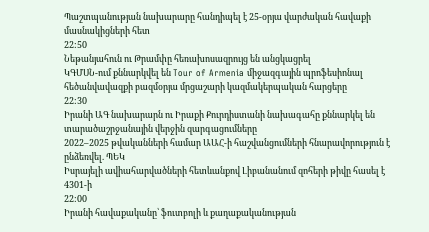Պաշտպանության նախարարը հանդիպել է 25-օրյա վարժական հավաքի մասնակիցների հետ
22:50
Նեթանյահուն ու Թրամփը հեռախոսազրույց են անցկացրել
ԿԳՄՍՆ-ում քննարկվել են Tour of Armenia միջազգային պրոֆեսիոնալ հեծանվավազքի բազմօրյա մրցաշարի կազմակերպական հարցերը
22:30
Իրանի ԱԳ նախարարն ու Իրաքի Քուրդիստանի նախագահը քննարկել են տարածաշրջանային վերջին զարգացումները
2022–2025 թվականների համար ԱԱՀ-ի հաշվանցումների հնարավորություն է ընձեռվել. ՊԵԿ
Իսրայելի ավիահարվածների հետևանքով Լիբանանում զոհերի թիվը հասել է 4301-ի
22:00
Իրանի հավաքականը՝ ֆուտբոլի և քաղաքականության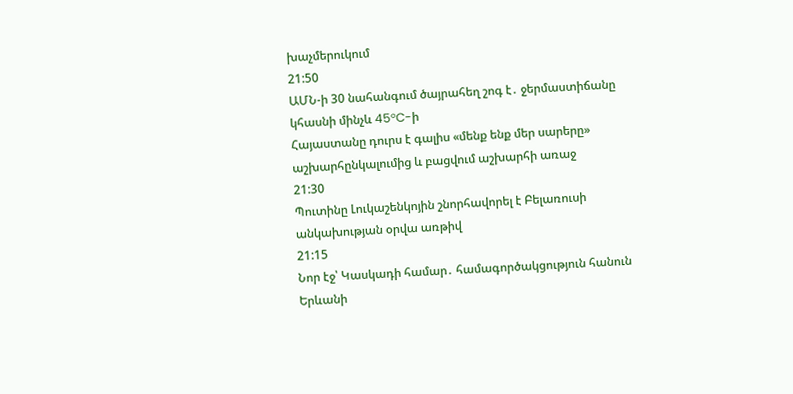խաչմերուկում
21:50
ԱՄՆ-ի 30 նահանգում ծայրահեղ շոգ է․ ջերմաստիճանը կհասնի մինչև 45°C-ի
Հայաստանը դուրս է գալիս «մենք ենք մեր սարերը» աշխարհընկալումից և բացվում աշխարհի առաջ
21:30
Պուտինը Լուկաշենկոյին շնորհավորել է Բելառուսի անկախության օրվա առթիվ
21:15
Նոր էջ՝ Կասկադի համար․ համագործակցություն հանուն Երևանի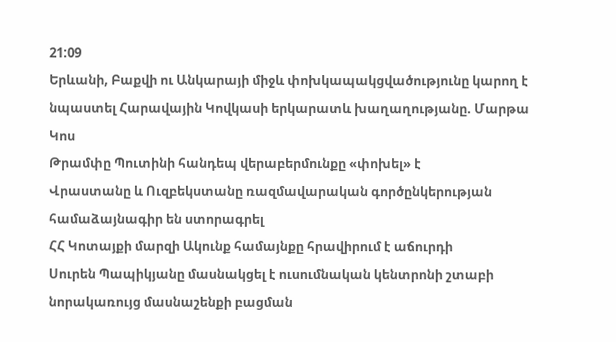21:09
Երևանի, Բաքվի ու Անկարայի միջև փոխկապակցվածությունը կարող է նպաստել Հարավային Կովկասի երկարատև խաղաղությանը. Մարթա Կոս
Թրամփը Պուտինի հանդեպ վերաբերմունքը «փոխել» է
Վրաստանը և Ուզբեկստանը ռազմավարական գործընկերության համաձայնագիր են ստորագրել
ՀՀ Կոտայքի մարզի Ակունք համայնքը հրավիրում է աճուրդի
Սուրեն Պապիկյանը մասնակցել է ուսումնական կենտրոնի շտաբի նորակառույց մասնաշենքի բացման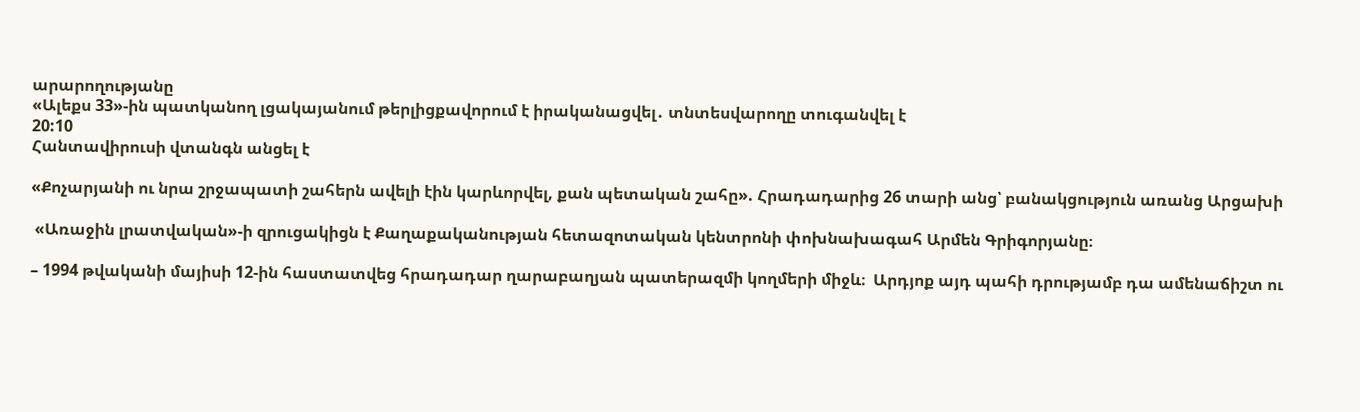արարողությանը
«Ալեքս 33»-ին պատկանող լցակայանում թերլիցքավորում է իրականացվել․ տնտեսվարողը տուգանվել է
20:10
Հանտավիրուսի վտանգն անցել է

«Քոչարյանի ու նրա շրջապատի շահերն ավելի էին կարևորվել, քան պետական շահը». Հրադադարից 26 տարի անց՝ բանակցություն առանց Արցախի

 «Առաջին լրատվական»-ի զրուցակիցն է Քաղաքականության հետազոտական կենտրոնի փոխնախագահ Արմեն Գրիգորյանը։

– 1994 թվականի մայիսի 12-ին հաստատվեց հրադադար ղարաբաղյան պատերազմի կողմերի միջև։  Արդյոք այդ պահի դրությամբ դա ամենաճիշտ ու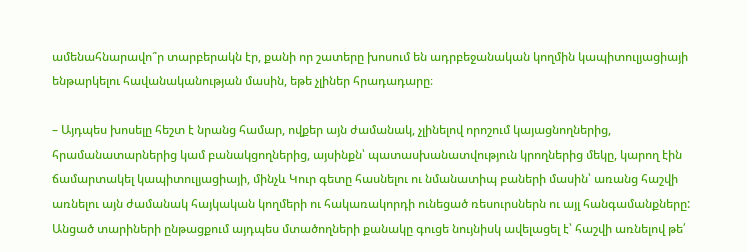ամենահնարավո՞ր տարբերակն էր, քանի որ շատերը խոսում են ադրբեջանական կողմին կապիտուլյացիայի ենթարկելու հավանականության մասին, եթե չլիներ հրադադարը։

– Այդպես խոսելը հեշտ է նրանց համար, ովքեր այն ժամանակ, չլինելով որոշում կայացնողներից, հրամանատարներից կամ բանակցողներից, այսինքն՝ պատասխանատվություն կրողներից մեկը, կարող էին ճամարտակել կապիտուլյացիայի, մինչև Կուր գետը հասնելու ու նմանատիպ բաների մասին՝ առանց հաշվի առնելու այն ժամանակ հայկական կողմերի ու հակառակորդի ունեցած ռեսուրսներն ու այլ հանգամանքները: Անցած տարիների ընթացքում այդպես մտածողների քանակը գուցե նույնիսկ ավելացել է՝ հաշվի առնելով թե՛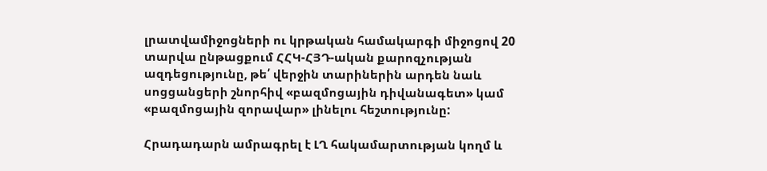լրատվամիջոցների ու կրթական համակարգի միջոցով 20 տարվա ընթացքում ՀՀԿ-ՀՅԴ-ական քարոզչության ազդեցությունը, թե՛ վերջին տարիներին արդեն նաև սոցցանցերի շնորհիվ «բազմոցային դիվանագետ» կամ «բազմոցային զորավար» լինելու հեշտությունը:

Հրադադարն ամրագրել է ԼՂ հակամարտության կողմ և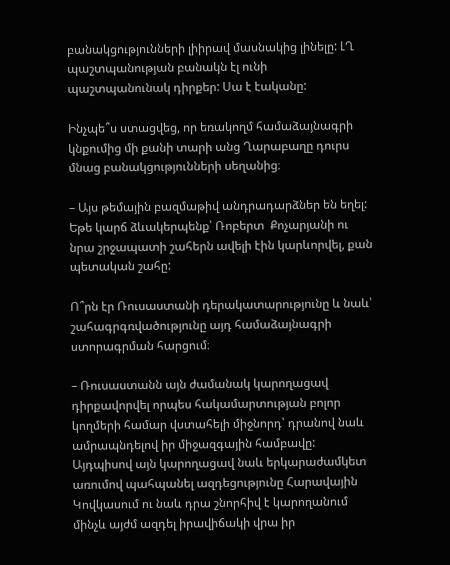բանակցությունների լիիրավ մասնակից լինելը: ԼՂ պաշտպանության բանակն էլ ունի պաշտպանունակ դիրքեր: Սա է էականը:

Ինչպե՞ս ստացվեց, որ եռակողմ համաձայնագրի կնքումից մի քանի տարի անց Ղարաբաղը դուրս մնաց բանակցությունների սեղանից։

– Այս թեմային բազմաթիվ անդրադարձներ են եղել: Եթե կարճ ձևակերպենք՝ Ռոբերտ  Քոչարյանի ու նրա շրջապատի շահերն ավելի էին կարևորվել, քան պետական շահը:

Ո՞րն էր Ռուսաստանի դերակատարությունը և նաև՝ շահագրգռվածությունը այդ համաձայնագրի ստորագրման հարցում։

– Ռուսաստանն այն ժամանակ կարողացավ դիրքավորվել որպես հակամարտության բոլոր կողմերի համար վստահելի միջնորդ՝ դրանով նաև ամրապնդելով իր միջազգային համբավը: Այդպիսով այն կարողացավ նաև երկարաժամկետ առումով պահպանել ազդեցությունը Հարավային Կովկասում ու նաև դրա շնորհիվ է կարողանում մինչև այժմ ազդել իրավիճակի վրա իր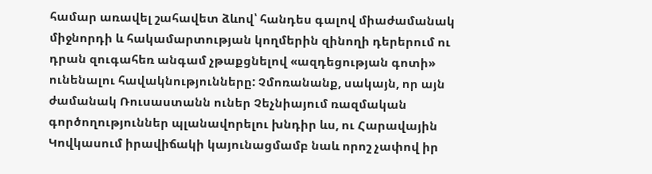համար առավել շահավետ ձևով՝ հանդես գալով միաժամանակ միջնորդի և հակամարտության կողմերին զինողի դերերում ու դրան զուգահեռ անգամ չթաքցնելով «ազդեցության գոտի» ունենալու հավակնությունները: Չմոռանանք, սակայն, որ այն ժամանակ Ռուսաստանն ուներ Չեչնիայում ռազմական գործողություններ պլանավորելու խնդիր ևս, ու Հարավային Կովկասում իրավիճակի կայունացմամբ նաև որոշ չափով իր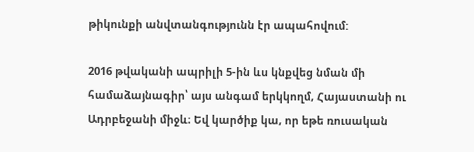թիկունքի անվտանգությունն էր ապահովում:

2016 թվականի ապրիլի 5-ին ևս կնքվեց նման մի համաձայնագիր՝ այս անգամ երկկողմ, Հայաստանի ու Ադրբեջանի միջև։ Եվ կարծիք կա, որ եթե ռուսական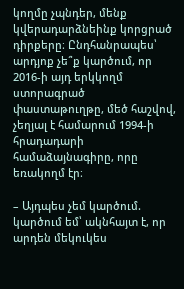կողմը չպնդեր, մենք կվերադարձնեինք կորցրած դիրքերը։ Ընդհանրապես՝ արդյոք չե՞ք կարծում, որ 2016-ի այդ երկկողմ ստորագրած փաստաթուղթը, մեծ հաշվով, չեղյալ է համարում 1994-ի հրադադարի համաձայնագիրը, որը եռակողմ էր։

– Այդպես չեմ կարծում. կարծում եմ՝ ակնհայտ է, որ արդեն մեկուկես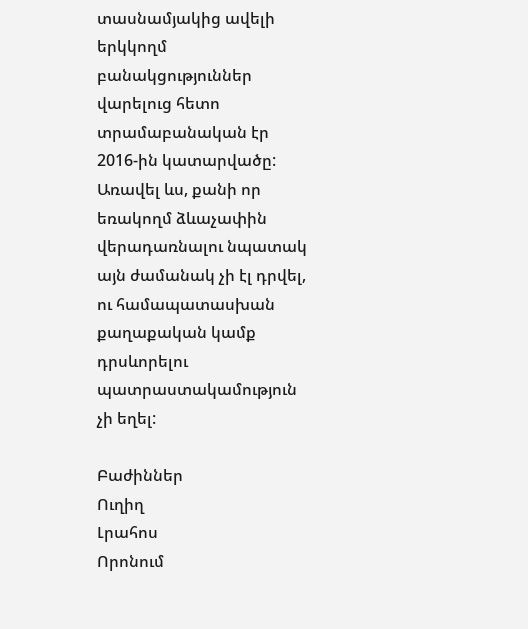տասնամյակից ավելի երկկողմ բանակցություններ վարելուց հետո տրամաբանական էր 2016-ին կատարվածը: Առավել ևս, քանի որ եռակողմ ձևաչափին վերադառնալու նպատակ այն ժամանակ չի էլ դրվել, ու համապատասխան քաղաքական կամք դրսևորելու պատրաստակամություն չի եղել:

Բաժիններ
Ուղիղ
Լրահոս
Որոնում